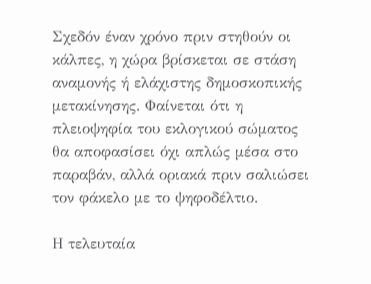Σχεδόν έναν χρόνο πριν στηθούν οι κάλπες, η χώρα βρίσκεται σε στάση αναμονής ή ελάχιστης δημοσκοπικής μετακίνησης. Φαίνεται ότι η πλειοψηφία του εκλογικού σώματος θα αποφασίσει όχι απλώς μέσα στο παραβάν, αλλά οριακά πριν σαλιώσει τον φάκελο με το ψηφοδέλτιο.

Η τελευταία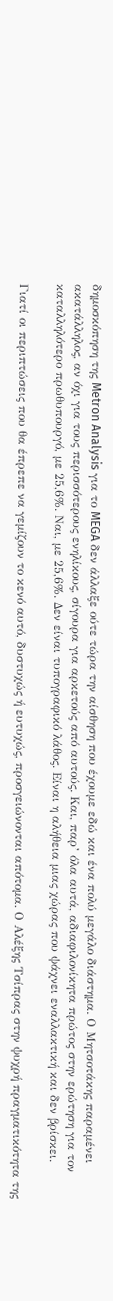δημοσκόπηση της Metron Analysis για το MEGA δεν άλλαξε ούτε τώρα την αίσθηση που έχουμε εδώ και ένα πολύ μεγάλο διάστημα. Ο Μητσοτάκης παραμένει ακατάλληλος, αν όχι για τους περισσότερους ενηλίκους, σίγουρα για αρκετούς από αυτούς. Και, παρ’ όλα αυτά, αδιαφιλονίκητα πρώτος στην ερώτηση για τον καταλληλότερο πρωθυπουργό, με 25,6%. Ναι, με 25,6%. Δεν είναι τυπογραφικό λάθος. Είναι η αλήθεια μιας χώρας που ψάχνει εναλλακτική και δεν βρίσκει.

Γιατί οι περιπτώσεις που θα έπρεπε να γεμίζουν το κενό αυτό, δυστυχώς ή ευτυχώς, προσγειώνονται απότομα. Ο Αλέξης Τσίπρας στην ψυχρή πραγματικότητα της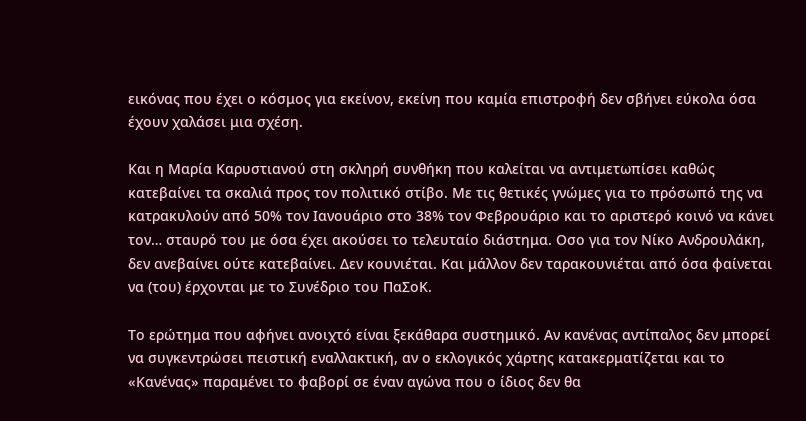εικόνας που έχει ο κόσμος για εκείνον, εκείνη που καμία επιστροφή δεν σβήνει εύκολα όσα έχουν χαλάσει μια σχέση.

Και η Μαρία Καρυστιανού στη σκληρή συνθήκη που καλείται να αντιμετωπίσει καθώς κατεβαίνει τα σκαλιά προς τον πολιτικό στίβο. Με τις θετικές γνώμες για το πρόσωπό της να κατρακυλούν από 50% τον Ιανουάριο στο 38% τον Φεβρουάριο και το αριστερό κοινό να κάνει τον… σταυρό του με όσα έχει ακούσει το τελευταίο διάστημα. Οσο για τον Νίκο Ανδρουλάκη, δεν ανεβαίνει ούτε κατεβαίνει. Δεν κουνιέται. Και μάλλον δεν ταρακουνιέται από όσα φαίνεται να (του) έρχονται με το Συνέδριο του ΠαΣοΚ.

Το ερώτημα που αφήνει ανοιχτό είναι ξεκάθαρα συστημικό. Αν κανένας αντίπαλος δεν μπορεί να συγκεντρώσει πειστική εναλλακτική, αν ο εκλογικός χάρτης κατακερματίζεται και το «Κανένας» παραμένει το φαβορί σε έναν αγώνα που ο ίδιος δεν θα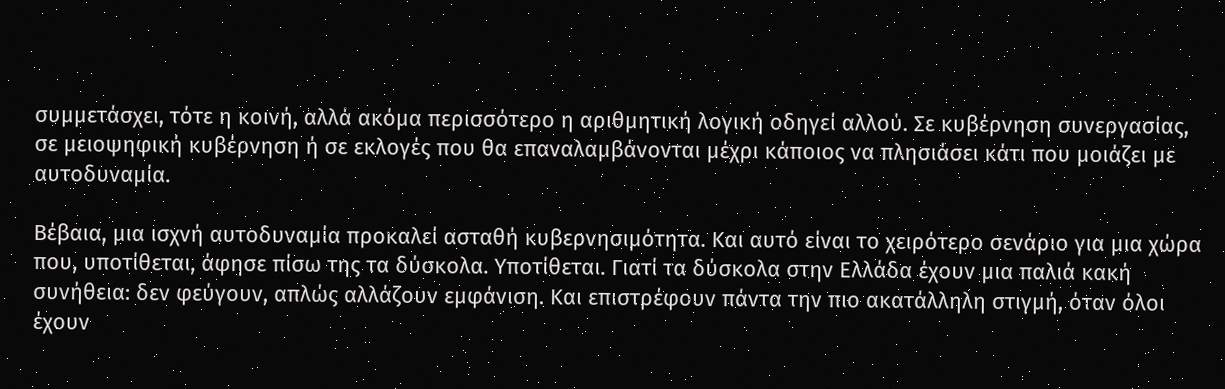συμμετάσχει, τότε η κοινή, αλλά ακόμα περισσότερο η αριθμητική λογική οδηγεί αλλού. Σε κυβέρνηση συνεργασίας, σε μειοψηφική κυβέρνηση ή σε εκλογές που θα επαναλαμβάνονται μέχρι κάποιος να πλησιάσει κάτι που μοιάζει με αυτοδυναμία.

Βέβαια, μια ισχνή αυτοδυναμία προκαλεί ασταθή κυβερνησιμότητα. Και αυτό είναι το χειρότερο σενάριο για μια χώρα που, υποτίθεται, άφησε πίσω της τα δύσκολα. Υποτίθεται. Γιατί τα δύσκολα στην Ελλάδα έχουν μια παλιά κακή συνήθεια: δεν φεύγουν, απλώς αλλάζουν εμφάνιση. Και επιστρέφουν πάντα την πιο ακατάλληλη στιγμή, όταν όλοι έχουν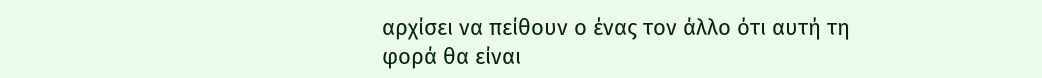αρχίσει να πείθουν ο ένας τον άλλο ότι αυτή τη φορά θα είναι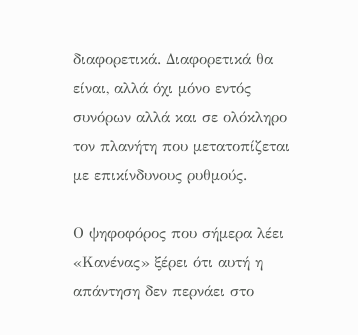διαφορετικά. Διαφορετικά θα είναι, αλλά όχι μόνο εντός συνόρων αλλά και σε ολόκληρο τον πλανήτη που μετατοπίζεται με επικίνδυνους ρυθμούς.

Ο ψηφοφόρος που σήμερα λέει «Κανένας» ξέρει ότι αυτή η απάντηση δεν περνάει στο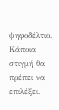ψηφοδέλτιο. Κάποια στιγμή θα πρέπει να επιλέξει.